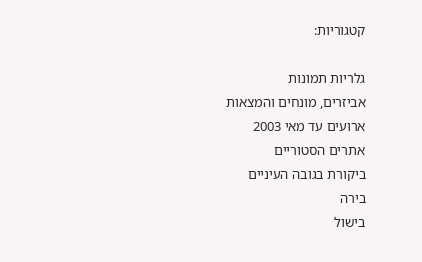קטגוריות:

גלריות תמונות
אביזרים, מונחים והמצאות
ארועים עד מאי 2003
אתרים הסטוריים
ביקורת בגובה העיניים
בירה
בישול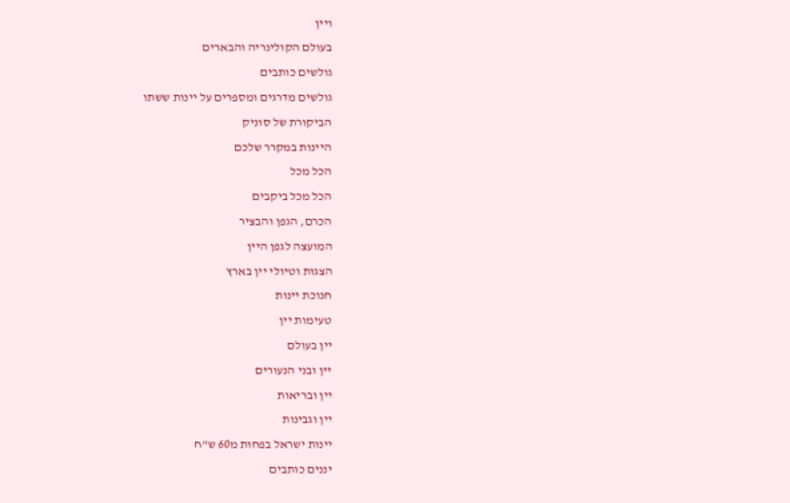ויין
בעולם הקולינריה והבארים
גולשים כותבים
גולשים מדרגים ומספרים על יינות ששתו
הביקורת של סוניק
היינות במקרר שלכם
הכל מכל
הכל מכל ביקבים
הכרם, הגפן והבציר
המועצה לגפן היין
הצגות וטיולי יין בארץ
חנוכת יינות
טעימות יין
יין בעולם
יין ובני הנעורים
יין ובריאות
יין וגבינות
יינות ישראל בפחות מ60 ש"ח
יננים כותבים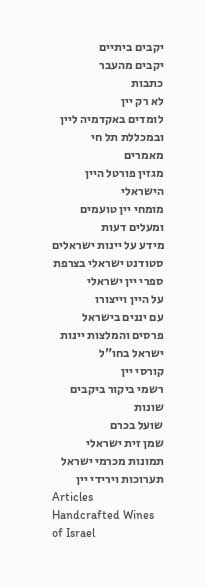יקבים ביתיים
יקבים מהעבר
כתבות
לא רק יין
לומדים באקדמיה ליין ובמכללת תל חי
מאמרים
מגזין פורטל היין הישראלי
מומחי יין טועמים ומעלים דעות
מידע על יינות ישראלים
סטודנט ישראלי בצרפת
ספרי יין ישראלי
על היין וייצורו
עם יננים בישראל
פרסים והמלצות יינות ישראל בחו"ל
קורסי יין
רשמי ביקור ביקבים
שונות
שועל בכרם
שמן זית ישראלי
תמונות מכרמי ישראל
תערוכות וירידי יין
Articles
Handcrafted Wines of Israel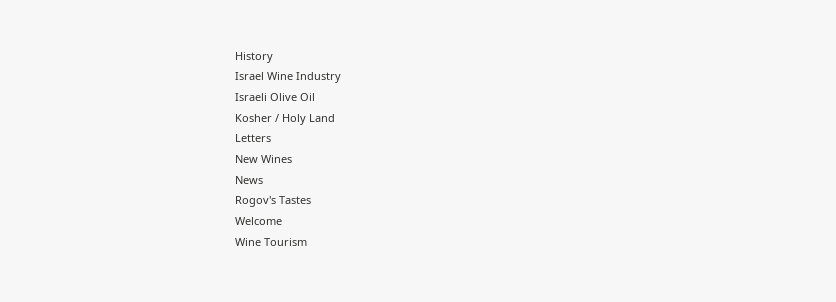History
Israel Wine Industry
Israeli Olive Oil
Kosher / Holy Land
Letters
New Wines
News
Rogov's Tastes
Welcome
Wine Tourism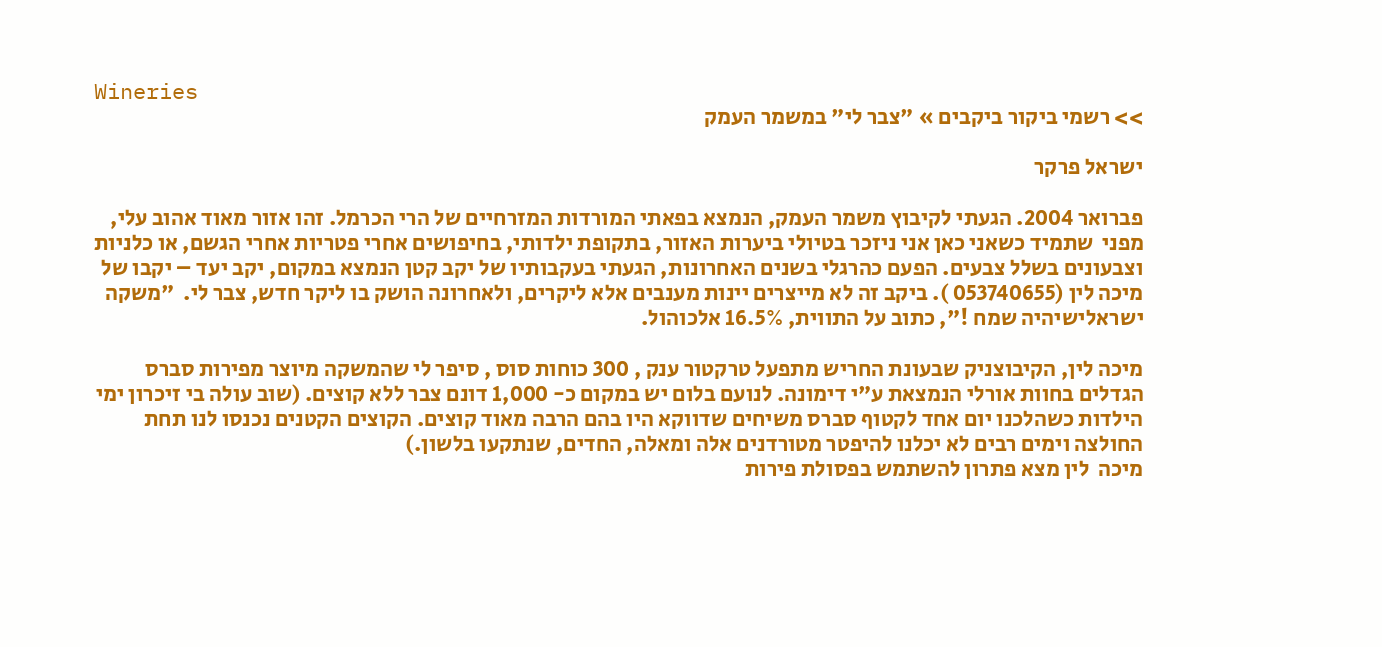Wineries
>> רשמי ביקור ביקבים » "צבר לי" במשמר העמק

ישראל פרקר

פברואר 2004. הגעתי לקיבוץ משמר העמק, הנמצא בפאתי המורדות המזרחיים של הרי הכרמל. זהו אזור מאוד אהוב עלי, מפני  שתמיד כשאני כאן אני ניזכר בטיולי ביערות האזור, בתקופת ילדותי, בחיפושים אחרי פטריות אחרי הגשם, או כלניות וצבעונים בשלל צבעים. הפעם כהרגלי בשנים האחרונות, הגעתי בעקבותיו של יקב קטן הנמצא במקום, יקב יעד – יקבו של מיכה לין (053740655 ). ביקב זה לא מייצרים יינות מענבים אלא ליקרים, ולאחרונה הושק בו ליקר חדש, צבר לי.  "משקה ישראלישיהיה שמח !", כתוב על התווית, 16.5% אלכוהול.

מיכה לין, הקיבוצניק שבעונת החריש מתפעל טרקטור ענק , 300 כוחות סוס , סיפר לי שהמשקה מיוצר מפירות סברס  הגדלים בחוות אורלי הנמצאת ע"י דימונה. לנועם בלום יש במקום כ- 1,000 דונם צבר ללא קוצים. (שוב עולה בי זיכרון ימי הילדות כשהלכנו יום אחד לקטוף סברס משיחים שדווקא היו בהם הרבה מאוד קוצים. הקוצים הקטנים נכנסו לנו תחת החולצה וימים רבים לא יכלנו להיפטר מטורדנים אלה ומאלה, החדים, שנתקעו בלשון.)
מיכה  לין מצא פתרון להשתמש בפסולת פירות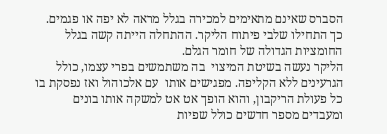הסברס שאינם מתאימים למכירה בגלל מראה לא יפה או פגמים. כך התחילו שלבי פיתוח הליקר. ההתחלה הייתה קשה בגלל החומציות הגדולה של חומר הגלם.
הליקר נעשה בשיטת המיצוי  בה משתמשים בפרי עצמו, כולל הגרעינים ללא הקליפה. מפגישים אותו  עם אלכוהול ואז נפסקת בו כל פעולת הריקבון, והוא הופך אט אט למשקה אותו בונים ומעבדים מספר חדשים כולל שפיות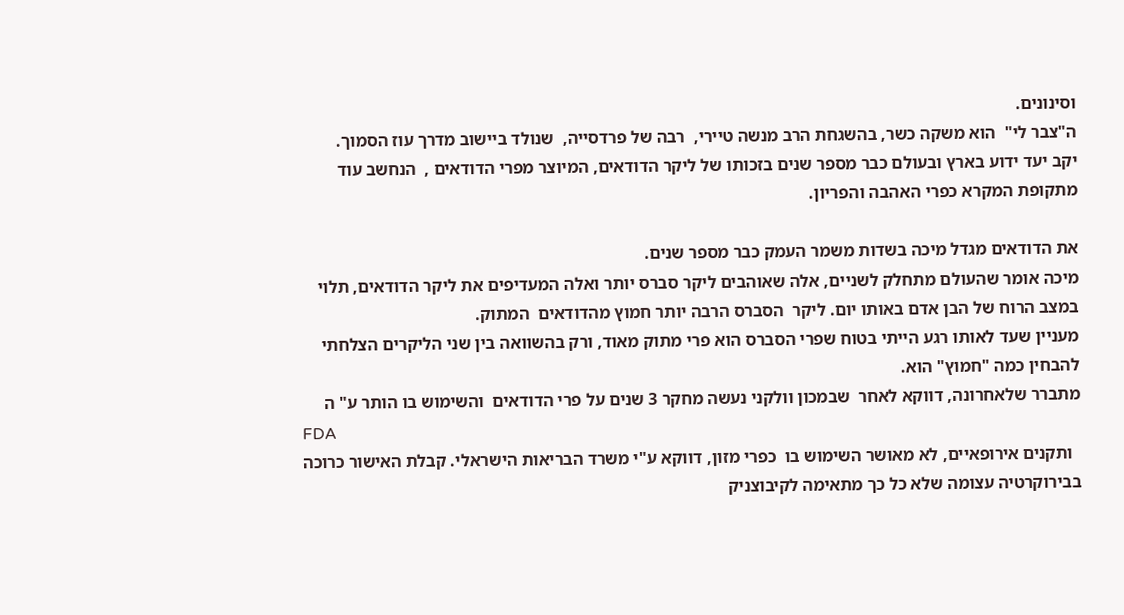וסינונים.
ה"צבר לי"  הוא משקה כשר, בהשגחת הרב מנשה טיירי,  רבה של פרדסייה,  שנולד ביישוב מדרך עוז הסמוך.
יקב יעד ידוע בארץ ובעולם כבר מספר שנים בזכותו של ליקר הדודאים, המיוצר מפרי הדודאים ,  הנחשב עוד מתקופת המקרא כפרי האהבה והפריון.

את הדודאים מגדל מיכה בשדות משמר העמק כבר מספר שנים.
מיכה אומר שהעולם מתחלק לשניים, אלה שאוהבים ליקר סברס יותר ואלה המעדיפים את ליקר הדודאים, תלוי במצב הרוח של הבן אדם באותו יום. ליקר  הסברס הרבה יותר חמוץ מהדודאים  המתוק.
מעניין שעד לאותו רגע הייתי בטוח שפרי הסברס הוא פרי מתוק מאוד, ורק בהשוואה בין שני הליקרים הצלחתי להבחין כמה "חמוץ" הוא.
מתברר שלאחרונה, דווקא לאחר  שבמכון וולקני נעשה מחקר 3 שנים על פרי הדודאים  והשימוש בו הותר ע" ה
FDA
  ותקנים אירופאיים, לא מאושר השימוש בו  כפרי מזון, דווקא ע"י משרד הבריאות הישראלי. קבלת האישור כרוכה  בבירוקרטיה עצומה שלא כל כך מתאימה לקיבוצניק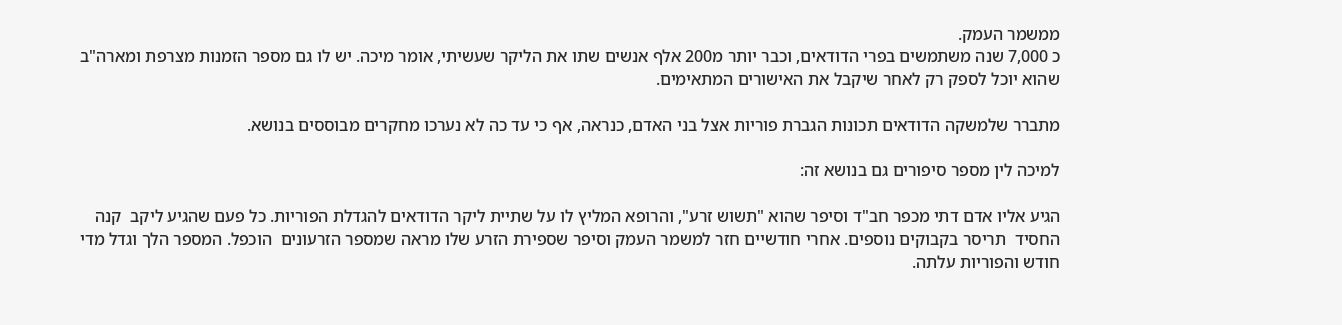ממשמר העמק.
כ 7,000 שנה משתמשים בפרי הדודאים, וכבר יותר מ200 אלף אנשים שתו את הליקר שעשיתי, אומר מיכה. יש לו גם מספר הזמנות מצרפת ומארה"ב שהוא יוכל לספק רק לאחר שיקבל את האישורים המתאימים.

מתברר שלמשקה הדודאים תכונות הגברת פוריות אצל בני האדם, כנראה, אף כי עד כה לא נערכו מחקרים מבוססים בנושא.

למיכה לין מספר סיפורים גם בנושא זה:

הגיע אליו אדם דתי מכפר חב"ד וסיפר שהוא "תשוש זרע", והרופא המליץ לו על שתיית ליקר הדודאים להגדלת הפוריות. כל פעם שהגיע ליקב  קנה החסיד  תריסר בקבוקים נוספים. אחרי חודשיים חזר למשמר העמק וסיפר שספירת הזרע שלו מראה שמספר הזרעונים  הוכפל. המספר הלך וגדל מדי חודש והפוריות עלתה.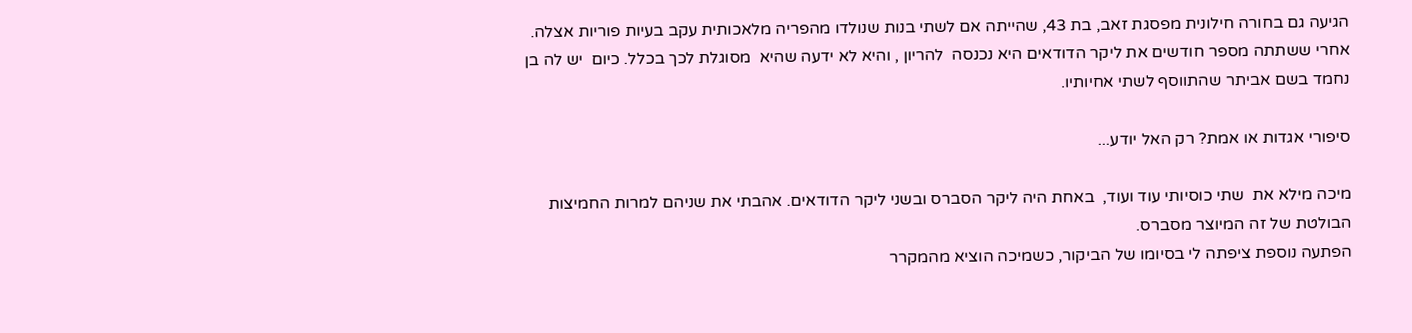הגיעה גם בחורה חילונית מפסגת זאב, בת 43, שהייתה אם לשתי בנות שנולדו מהפריה מלאכותית עקב בעיות פוריות אצלה. אחרי ששתתה מספר חודשים את ליקר הדודאים היא נכנסה  להריון , והיא לא ידעה שהיא  מסוגלת לכך בכלל. כיום  יש לה בן נחמד בשם אביתר שהתווסף לשתי אחיותיו.

סיפורי אגדות או אמת? רק האל יודע...

מיכה מילא את  שתי כוסיותי עוד ועוד,  באחת היה ליקר הסברס ובשני ליקר הדודאים. אהבתי את שניהם למרות החמיצות הבולטת של זה המיוצר מסברס.
הפתעה נוספת ציפתה לי בסיומו של הביקור, כשמיכה הוציא מהמקרר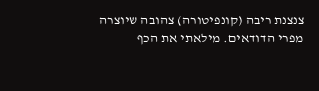צנצנת ריבה (קונפיטורה) צהובה שיוצרה מפרי הדודאים. מילאתי את הכף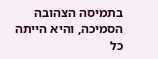בתמיסה הצהובה הסמיכה, והיא הייתה כל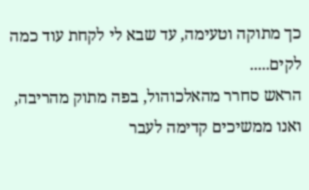כך מתוקה וטעימה, עד שבא לי לקחת עוד כמה לקים.....
הראש סחרר מהאלכוהול, בפה מתוק מהריבה, ואנו ממשיכים קדימה לעבר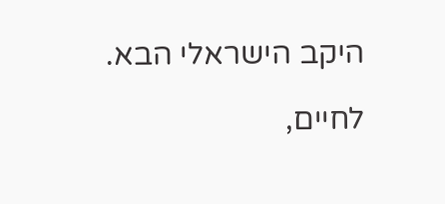היקב הישראלי הבא.

לחיים,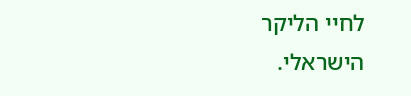לחיי הליקר הישראלי.